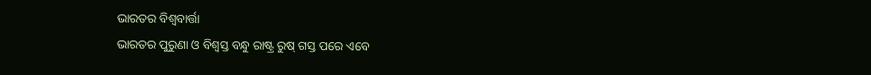ଭାରତର ବିଶ୍ୱବାର୍ତ୍ତା
ଭାରତର ପୁରୁଣା ଓ ବିଶ୍ୱସ୍ତ ବନ୍ଧୁ ରାଷ୍ଟ୍ର ରୁଷ୍ ଗସ୍ତ ପରେ ଏବେ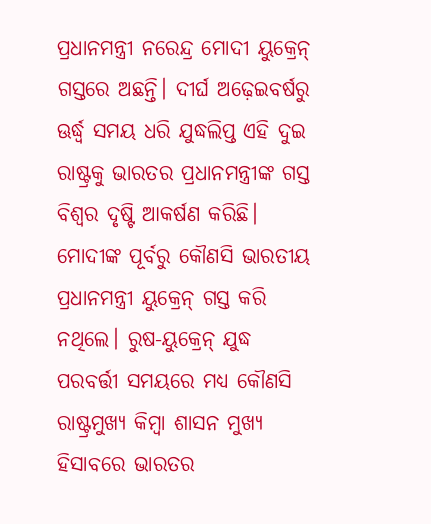ପ୍ରଧାନମନ୍ତ୍ରୀ ନରେନ୍ଦ୍ର ମୋଦୀ ୟୁକ୍ରେନ୍ ଗସ୍ତରେ ଅଛନ୍ତି। ଦୀର୍ଘ ଅଢ଼େଇବର୍ଷରୁ ଊର୍ଦ୍ଧ୍ବ ସମୟ ଧରି ଯୁଦ୍ଧଲିପ୍ତ ଏହି ଦୁଇ ରାଷ୍ଟ୍ରକୁ ଭାରତର ପ୍ରଧାନମନ୍ତ୍ରୀଙ୍କ ଗସ୍ତ ବିଶ୍ୱର ଦୃଷ୍ଟି ଆକର୍ଷଣ କରିଛି। ମୋଦୀଙ୍କ ପୂର୍ବରୁ କୌଣସି ଭାରତୀୟ ପ୍ରଧାନମନ୍ତ୍ରୀ ୟୁକ୍ରେନ୍ ଗସ୍ତ କରି ନଥିଲେ। ରୁଷ-ୟୁକ୍ରେନ୍ ଯୁଦ୍ଧ ପରବର୍ତ୍ତୀ ସମୟରେ ମଧ୍ୟ କୌଣସି ରାଷ୍ଟ୍ରମୁଖ୍ୟ କିମ୍ବା ଶାସନ ମୁଖ୍ୟ ହିସାବରେ ଭାରତର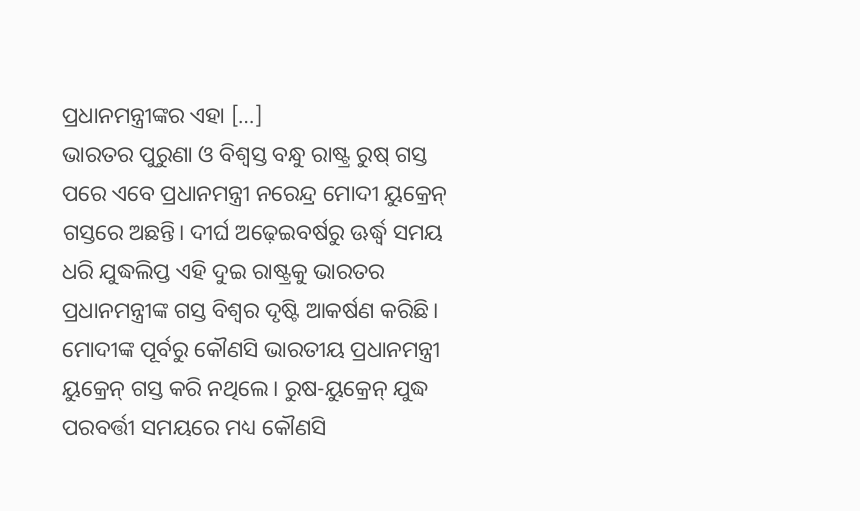ପ୍ରଧାନମନ୍ତ୍ରୀଙ୍କର ଏହା […]
ଭାରତର ପୁରୁଣା ଓ ବିଶ୍ୱସ୍ତ ବନ୍ଧୁ ରାଷ୍ଟ୍ର ରୁଷ୍ ଗସ୍ତ ପରେ ଏବେ ପ୍ରଧାନମନ୍ତ୍ରୀ ନରେନ୍ଦ୍ର ମୋଦୀ ୟୁକ୍ରେନ୍ ଗସ୍ତରେ ଅଛନ୍ତି। ଦୀର୍ଘ ଅଢ଼େଇବର୍ଷରୁ ଊର୍ଦ୍ଧ୍ବ ସମୟ ଧରି ଯୁଦ୍ଧଲିପ୍ତ ଏହି ଦୁଇ ରାଷ୍ଟ୍ରକୁ ଭାରତର ପ୍ରଧାନମନ୍ତ୍ରୀଙ୍କ ଗସ୍ତ ବିଶ୍ୱର ଦୃଷ୍ଟି ଆକର୍ଷଣ କରିଛି। ମୋଦୀଙ୍କ ପୂର୍ବରୁ କୌଣସି ଭାରତୀୟ ପ୍ରଧାନମନ୍ତ୍ରୀ ୟୁକ୍ରେନ୍ ଗସ୍ତ କରି ନଥିଲେ। ରୁଷ-ୟୁକ୍ରେନ୍ ଯୁଦ୍ଧ ପରବର୍ତ୍ତୀ ସମୟରେ ମଧ୍ୟ କୌଣସି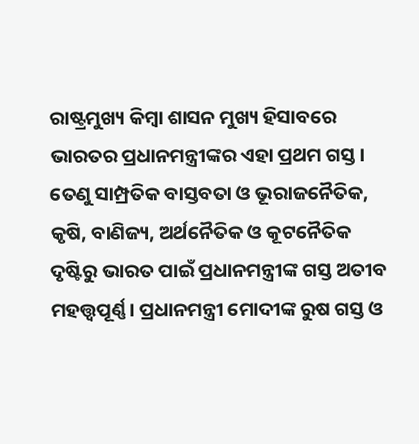ରାଷ୍ଟ୍ରମୁଖ୍ୟ କିମ୍ବା ଶାସନ ମୁଖ୍ୟ ହିସାବରେ ଭାରତର ପ୍ରଧାନମନ୍ତ୍ରୀଙ୍କର ଏହା ପ୍ରଥମ ଗସ୍ତ। ତେଣୁ ସାମ୍ପ୍ରତିକ ବାସ୍ତବତା ଓ ଭୂରାଜନୈତିକ, କୃଷି, ବାଣିଜ୍ୟ, ଅର୍ଥନୈତିକ ଓ କୂଟନୈତିକ ଦୃଷ୍ଟିରୁ ଭାରତ ପାଇଁ ପ୍ରଧାନମନ୍ତ୍ରୀଙ୍କ ଗସ୍ତ ଅତୀବ ମହତ୍ତ୍ୱପୂର୍ଣ୍ଣ। ପ୍ରଧାନମନ୍ତ୍ରୀ ମୋଦୀଙ୍କ ରୁଷ ଗସ୍ତ ଓ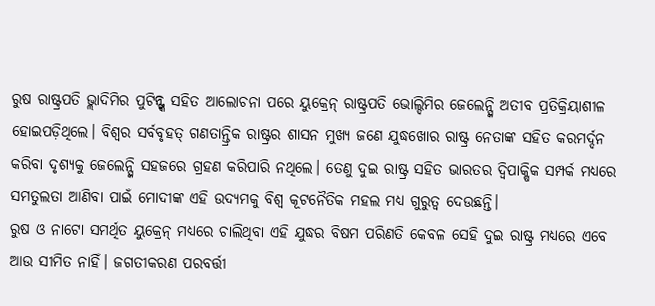ରୁଷ ରାଷ୍ଟ୍ରପତି ଭ୍ଲାଦିମିର ପୁଟିନ୍ଙ୍କ ସହିତ ଆଲୋଚନା ପରେ ୟୁକ୍ରେନ୍ ରାଷ୍ଟ୍ରପତି ଭୋଲ୍ଦିମିର ଜେଲେନ୍ସ୍କି ଅତୀବ ପ୍ରତିକ୍ରିୟାଶୀଳ ହୋଇପଡ଼ିଥିଲେ। ବିଶ୍ୱର ସର୍ବବୃହତ୍ ଗଣତାନ୍ତ୍ରିକ ରାଷ୍ଟ୍ରର ଶାସନ ମୁଖ୍ୟ ଜଣେ ଯୁଦ୍ଧଖୋର ରାଷ୍ଟ୍ର ନେତାଙ୍କ ସହିତ କରମର୍ଦ୍ଦନ କରିବା ଦୃଶ୍ୟକୁ ଜେଲେନ୍ସ୍କି ସହଜରେ ଗ୍ରହଣ କରିପାରି ନଥିଲେ। ତେଣୁ ଦୁଇ ରାଷ୍ଟ୍ର ସହିତ ଭାରତର ଦ୍ୱିପାକ୍ଷିକ ସମ୍ପର୍କ ମଧ୍ୟରେ ସମତୁଲତା ଆଣିବା ପାଇଁ ମୋଦୀଙ୍କ ଏହି ଉଦ୍ୟମକୁ ବିଶ୍ୱ କୂଟନୈତିକ ମହଲ ମଧ୍ୟ ଗୁରୁତ୍ୱ ଦେଉଛନ୍ତି।
ରୁଷ ଓ ନାଟୋ ସମର୍ଥିତ ୟୁକ୍ରେନ୍ ମଧ୍ୟରେ ଚାଲିଥିବା ଏହି ଯୁଦ୍ଧର ବିଷମ ପରିଣତି କେବଳ ସେହି ଦୁଇ ରାଷ୍ଟ୍ର ମଧ୍ୟରେ ଏବେ ଆଉ ସୀମିତ ନାହିଁ। ଜଗତୀକରଣ ପରବର୍ତ୍ତୀ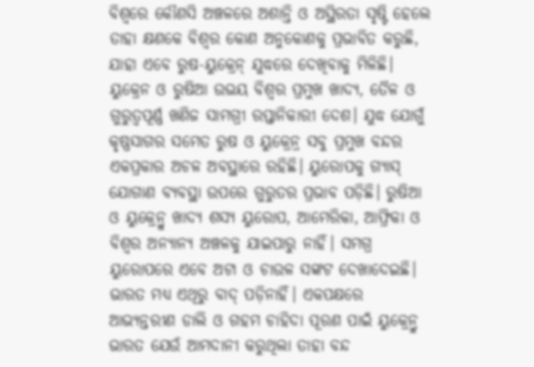ବିଶ୍ୱରେ କୌଣସି ଅଞ୍ଚଳରେ ଅଶାନ୍ତି ଓ ଅସ୍ଥିରତା ସୃଷ୍ଟି ହେଲେ ତାହା କ୍ଷଣକେ ବିଶ୍ୱର କୋଣ ଅନୁକୋଣକୁ ପ୍ରଭାବିତ କରୁଛି, ଯାହା ଏବେ ରୁଷ-ୟୁକ୍ରେନ୍ ଯୁଦ୍ଧରେ ଦେଖିବାକୁ ମିଳିଛି। ୟୁକ୍ରେନ ଓ ରୁଷିଆ ଉଭୟ ବିଶ୍ୱର ପ୍ରମୁଖ ଖାଦ୍ୟ, ତୈଳ ଓ ଗୁରୁତ୍ୱପୂର୍ଣ୍ଣ ଖଣିଜ ସାମଗ୍ରୀ ରପ୍ତାନିକାରୀ ଦେଶ। ଯୁଦ୍ଧ ଯୋଗୁଁ କୃଷ୍ଣସାଗର ସମେତ ରୁଷ ଓ ୟୁକ୍ରେନ୍ର ସବୁ ପ୍ରମୁଖ ବନ୍ଦର ଏକପ୍ରକାର ଅଚଳ ଅବସ୍ଥାରେ ରହିଛି। ୟୁରୋପକୁ ଗ୍ୟାସ୍ ଯୋଗାଣ ବ୍ୟବସ୍ଥା ଉପରେ ଗୁରୁତର ପ୍ରଭାବ ପଡ଼ିଛି। ରୁଷିଆ ଓ ୟୁକ୍ରେନ୍ରୁ ଖାଦ୍ୟ ଶସ୍ୟ ୟୁରୋପ, ଆମେରିକା, ଆଫ୍ରିକା ଓ ବିଶ୍ୱର ଅନ୍ୟାନ୍ୟ ଅଞ୍ଚଳକୁ ଯାଇପାରୁ ନାହିଁ। ସମଗ୍ର ୟୁରୋପରେ ଏବେ ଅଟା ଓ ଚାଉଳ ସଙ୍କଟ ଦେଖାଦେଇଛି।
ଭାରତ ମଧ୍ୟ ଏଥିରୁ ବାଦ୍ ପଡ଼ିନାହିଁ। ଏକପକ୍ଷରେ ଆଭ୍ୟନ୍ତରୀଣ ଡାଲି ଓ ଗହମ ଚାହିଦା ପୂରଣ ପାଇଁ ୟୁକ୍ରେନ୍ରୁ ଭାରତ ଯେଉଁ ଆମଦାନୀ କରୁଥିଲା ତାହା ବନ୍ଦ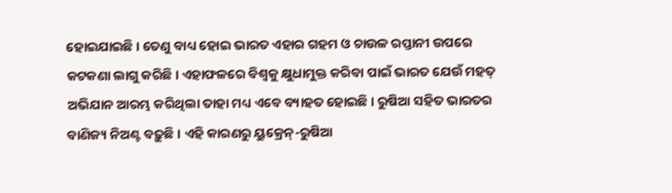ହୋଇଯାଇଛି। ତେଣୁ ବାଧ୍ୟ ହୋଇ ଭାରତ ଏହାର ଗହମ ଓ ଚାଉଳ ରପ୍ତାନୀ ଉପରେ କଟକଣା ଲାଗୁ କରିଛି। ଏହାଫଳରେ ବିଶ୍ୱକୁ କ୍ଷୁଧାମୁକ୍ତ କରିବା ପାଇଁ ଭାରତ ଯେଉଁ ମହତ୍ ଅଭିଯାନ ଆରମ୍ଭ କରିଥିଲା ତାହା ମଧ୍ୟ ଏବେ ବ୍ୟାହତ ହୋଇଛି। ରୁଷିଆ ସହିତ ଭାରତର ବାଣିଜ୍ୟ ନିଅଣ୍ଟ ବଢ଼ୁଛି। ଏହି କାରଣରୁ ୟୁକ୍ରେନ୍-ରୁଷିଆ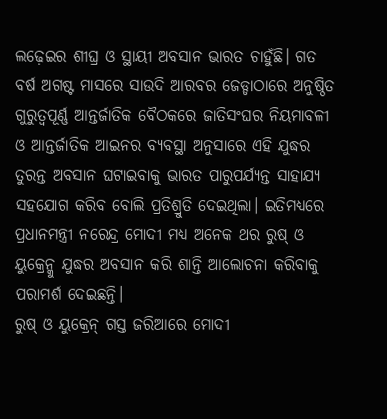ଲଢ଼େଇର ଶୀଘ୍ର ଓ ସ୍ଥାୟୀ ଅବସାନ ଭାରତ ଚାହୁଁଛି। ଗତ ବର୍ଷ ଅଗଷ୍ଟ ମାସରେ ସାଉଦି ଆରବର ଜେଡ୍ଡାଠାରେ ଅନୁଷ୍ଠିତ ଗୁରୁତ୍ୱପୂର୍ଣ୍ଣ ଆନ୍ତର୍ଜାତିକ ବୈଠକରେ ଜାତିସଂଘର ନିୟମାବଳୀ ଓ ଆନ୍ତର୍ଜାତିକ ଆଇନର ବ୍ୟବସ୍ଥା ଅନୁସାରେ ଏହି ଯୁଦ୍ଧର ତୁରନ୍ତ ଅବସାନ ଘଟାଇବାକୁ ଭାରତ ପାରୁପର୍ଯ୍ୟନ୍ତ ସାହାଯ୍ୟ ସହଯୋଗ କରିବ ବୋଲି ପ୍ରତିଶ୍ରୁତି ଦେଇଥିଲା। ଇତିମଧ୍ୟରେ ପ୍ରଧାନମନ୍ତ୍ରୀ ନରେନ୍ଦ୍ର ମୋଦୀ ମଧ୍ୟ ଅନେକ ଥର ରୁଷ୍ ଓ ୟୁକ୍ରେନ୍କୁ ଯୁଦ୍ଧର ଅବସାନ କରି ଶାନ୍ତି ଆଲୋଚନା କରିବାକୁ ପରାମର୍ଶ ଦେଇଛନ୍ତି।
ରୁଷ୍ ଓ ୟୁକ୍ରେନ୍ ଗସ୍ତ ଜରିଆରେ ମୋଦୀ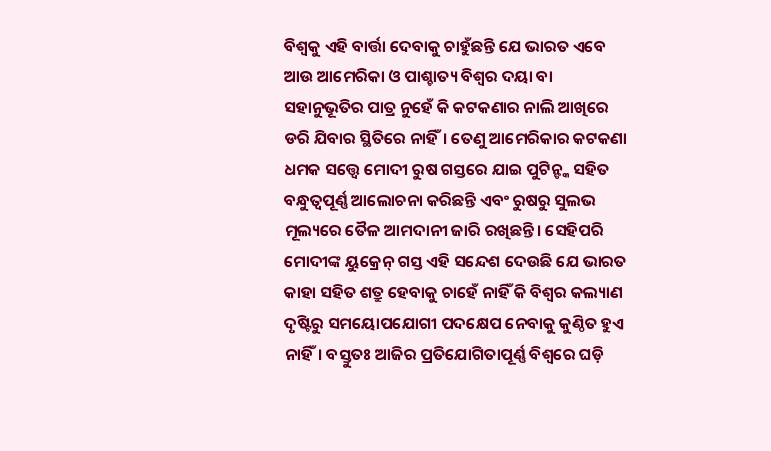ବିଶ୍ୱକୁ ଏହି ବାର୍ତ୍ତା ଦେବାକୁ ଚାହୁଁଛନ୍ତି ଯେ ଭାରତ ଏବେ ଆଉ ଆମେରିକା ଓ ପାଶ୍ଚାତ୍ୟ ବିଶ୍ୱର ଦୟା ବା ସହାନୁଭୂତିର ପାତ୍ର ନୁହେଁ କି କଟକଣାର ନାଲି ଆଖିରେ ଡରି ଯିବାର ସ୍ଥିତିରେ ନାହିଁ। ତେଣୁ ଆମେରିକାର କଟକଣା ଧମକ ସତ୍ତ୍ବେ ମୋଦୀ ରୁଷ ଗସ୍ତରେ ଯାଇ ପୁଟିନ୍ଙ୍କ ସହିତ ବନ୍ଧୁତ୍ୱପୂର୍ଣ୍ଣ ଆଲୋଚନା କରିଛନ୍ତି ଏବଂ ରୁଷରୁ ସୁଲଭ ମୂଲ୍ୟରେ ତୈଳ ଆମଦାନୀ ଜାରି ରଖିଛନ୍ତି। ସେହିପରି ମୋଦୀଙ୍କ ୟୁକ୍ରେନ୍ ଗସ୍ତ ଏହି ସନ୍ଦେଶ ଦେଉଛି ଯେ ଭାରତ କାହା ସହିତ ଶତ୍ରୁ ହେବାକୁ ଚାହେଁ ନାହିଁ କି ବିଶ୍ୱର କଲ୍ୟାଣ ଦୃଷ୍ଟିରୁ ସମୟୋପଯୋଗୀ ପଦକ୍ଷେପ ନେବାକୁ କୁଣ୍ଠିତ ହୁଏ ନାହିଁ। ବସ୍ତୁତଃ ଆଜିର ପ୍ରତିଯୋଗିତାପୂର୍ଣ୍ଣ ବିଶ୍ୱରେ ଘଡ଼ି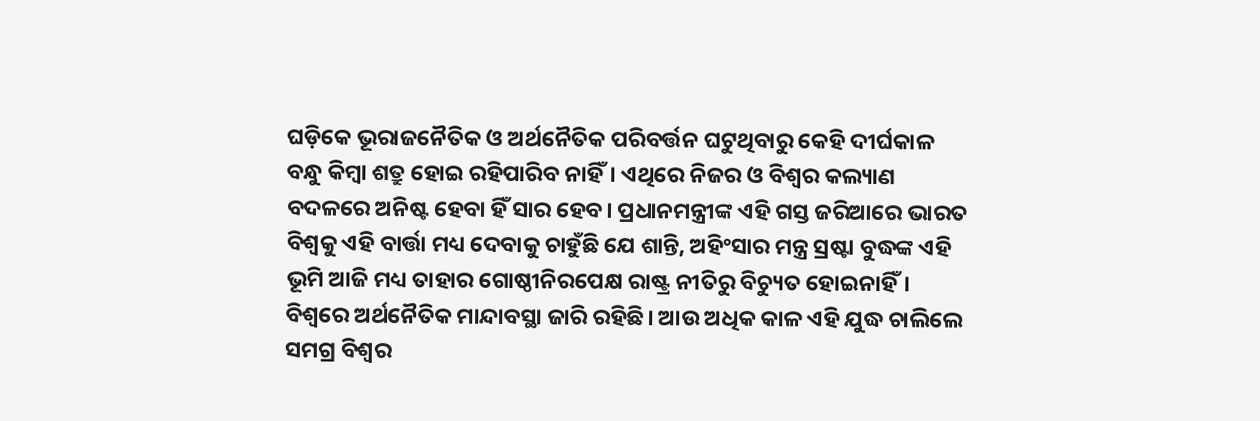ଘଡ଼ିକେ ଭୂରାଜନୈତିକ ଓ ଅର୍ଥନୈତିକ ପରିବର୍ତ୍ତନ ଘଟୁଥିବାରୁ କେହି ଦୀର୍ଘକାଳ ବନ୍ଧୁ କିମ୍ବା ଶତ୍ରୁ ହୋଇ ରହିପାରିବ ନାହିଁ। ଏଥିରେ ନିଜର ଓ ବିଶ୍ୱର କଲ୍ୟାଣ ବଦଳରେ ଅନିଷ୍ଟ ହେବା ହିଁ ସାର ହେବ। ପ୍ରଧାନମନ୍ତ୍ରୀଙ୍କ ଏହି ଗସ୍ତ ଜରିଆରେ ଭାରତ ବିଶ୍ୱକୁ ଏହି ବାର୍ତ୍ତା ମଧ୍ୟ ଦେବାକୁ ଚାହୁଁଛି ଯେ ଶାନ୍ତି, ଅହିଂସାର ମନ୍ତ୍ର ସ୍ରଷ୍ଟା ବୁଦ୍ଧଙ୍କ ଏହି ଭୂମି ଆଜି ମଧ୍ୟ ତାହାର ଗୋଷ୍ଠୀନିରପେକ୍ଷ ରାଷ୍ଟ୍ର ନୀତିରୁ ବିଚ୍ୟୁତ ହୋଇନାହିଁ।
ବିଶ୍ୱରେ ଅର୍ଥନୈତିକ ମାନ୍ଦାବସ୍ଥା ଜାରି ରହିଛି। ଆଉ ଅଧିକ କାଳ ଏହି ଯୁଦ୍ଧ ଚାଲିଲେ ସମଗ୍ର ବିଶ୍ୱର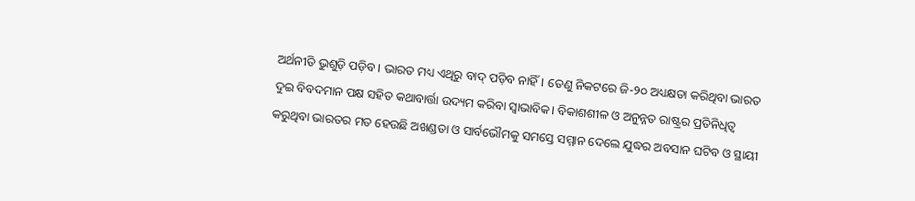ଅର୍ଥନୀତି ଭୁଶୁଡ଼ି ପଡ଼ିବ। ଭାରତ ମଧ୍ୟ ଏଥିରୁ ବାଦ୍ ପଡ଼ିବ ନାହିଁ। ତେଣୁ ନିକଟରେ ଜି-୨୦ ଅଧ୍ୟକ୍ଷତା କରିଥିବା ଭାରତ ଦୁଇ ବିବଦମାନ ପକ୍ଷ ସହିତ କଥାବାର୍ତ୍ତା ଉଦ୍ୟମ କରିବା ସ୍ୱାଭାବିକ। ବିକାଶଶୀଳ ଓ ଅନୁନ୍ନତ ରାଷ୍ଟ୍ରର ପ୍ରତିନିଧିତ୍ୱ କରୁଥିବା ଭାରତର ମତ ହେଉଛି ଅଖଣ୍ଡତା ଓ ସାର୍ବଭୌମକୁ ସମସ୍ତେ ସମ୍ମାନ ଦେଲେ ଯୁଦ୍ଧର ଅବସାନ ଘଟିବ ଓ ସ୍ଥାୟୀ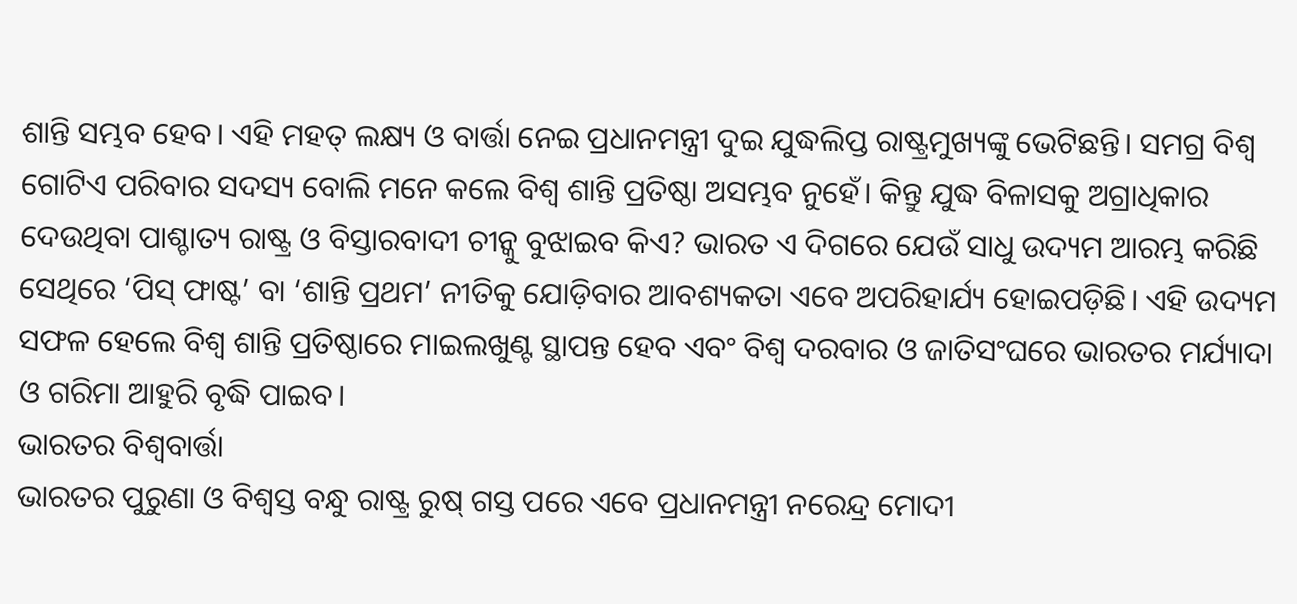ଶାନ୍ତି ସମ୍ଭବ ହେବ। ଏହି ମହତ୍ ଲକ୍ଷ୍ୟ ଓ ବାର୍ତ୍ତା ନେଇ ପ୍ରଧାନମନ୍ତ୍ରୀ ଦୁଇ ଯୁଦ୍ଧଲିପ୍ତ ରାଷ୍ଟ୍ରମୁଖ୍ୟଙ୍କୁ ଭେଟିଛନ୍ତି। ସମଗ୍ର ବିଶ୍ୱ ଗୋଟିଏ ପରିବାର ସଦସ୍ୟ ବୋଲି ମନେ କଲେ ବିଶ୍ୱ ଶାନ୍ତି ପ୍ରତିଷ୍ଠା ଅସମ୍ଭବ ନୁହେଁ। କିନ୍ତୁ ଯୁଦ୍ଧ ବିଳାସକୁ ଅଗ୍ରାଧିକାର ଦେଉଥିବା ପାଶ୍ଚାତ୍ୟ ରାଷ୍ଟ୍ର ଓ ବିସ୍ତାରବାଦୀ ଚୀନ୍କୁ ବୁଝାଇବ କିଏ? ଭାରତ ଏ ଦିଗରେ ଯେଉଁ ସାଧୁ ଉଦ୍ୟମ ଆରମ୍ଭ କରିଛି ସେଥିରେ ‘ପିସ୍ ଫାଷ୍ଟ’ ବା ‘ଶାନ୍ତି ପ୍ରଥମ’ ନୀତିକୁ ଯୋଡ଼ିବାର ଆବଶ୍ୟକତା ଏବେ ଅପରିହାର୍ଯ୍ୟ ହୋଇପଡ଼ିଛି। ଏହି ଉଦ୍ୟମ ସଫଳ ହେଲେ ବିଶ୍ୱ ଶାନ୍ତି ପ୍ରତିଷ୍ଠାରେ ମାଇଲଖୁଣ୍ଟ ସ୍ଥାପନ୍ତ ହେବ ଏବଂ ବିଶ୍ୱ ଦରବାର ଓ ଜାତିସଂଘରେ ଭାରତର ମର୍ଯ୍ୟାଦା ଓ ଗରିମା ଆହୁରି ବୃଦ୍ଧି ପାଇବ।
ଭାରତର ବିଶ୍ୱବାର୍ତ୍ତା
ଭାରତର ପୁରୁଣା ଓ ବିଶ୍ୱସ୍ତ ବନ୍ଧୁ ରାଷ୍ଟ୍ର ରୁଷ୍ ଗସ୍ତ ପରେ ଏବେ ପ୍ରଧାନମନ୍ତ୍ରୀ ନରେନ୍ଦ୍ର ମୋଦୀ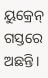ୟୁକ୍ରେନ୍ ଗସ୍ତରେ ଅଛନ୍ତି।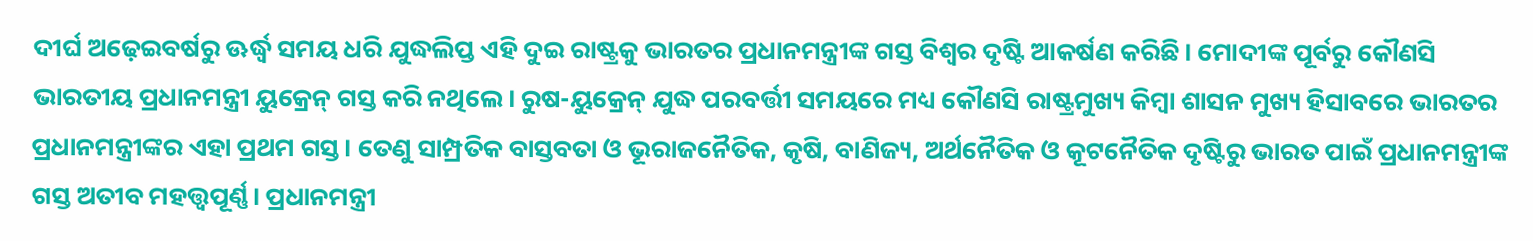ଦୀର୍ଘ ଅଢ଼େଇବର୍ଷରୁ ଊର୍ଦ୍ଧ୍ବ ସମୟ ଧରି ଯୁଦ୍ଧଲିପ୍ତ ଏହି ଦୁଇ ରାଷ୍ଟ୍ରକୁ ଭାରତର ପ୍ରଧାନମନ୍ତ୍ରୀଙ୍କ ଗସ୍ତ ବିଶ୍ୱର ଦୃଷ୍ଟି ଆକର୍ଷଣ କରିଛି। ମୋଦୀଙ୍କ ପୂର୍ବରୁ କୌଣସି ଭାରତୀୟ ପ୍ରଧାନମନ୍ତ୍ରୀ ୟୁକ୍ରେନ୍ ଗସ୍ତ କରି ନଥିଲେ। ରୁଷ-ୟୁକ୍ରେନ୍ ଯୁଦ୍ଧ ପରବର୍ତ୍ତୀ ସମୟରେ ମଧ୍ୟ କୌଣସି ରାଷ୍ଟ୍ରମୁଖ୍ୟ କିମ୍ବା ଶାସନ ମୁଖ୍ୟ ହିସାବରେ ଭାରତର ପ୍ରଧାନମନ୍ତ୍ରୀଙ୍କର ଏହା ପ୍ରଥମ ଗସ୍ତ। ତେଣୁ ସାମ୍ପ୍ରତିକ ବାସ୍ତବତା ଓ ଭୂରାଜନୈତିକ, କୃଷି, ବାଣିଜ୍ୟ, ଅର୍ଥନୈତିକ ଓ କୂଟନୈତିକ ଦୃଷ୍ଟିରୁ ଭାରତ ପାଇଁ ପ୍ରଧାନମନ୍ତ୍ରୀଙ୍କ ଗସ୍ତ ଅତୀବ ମହତ୍ତ୍ୱପୂର୍ଣ୍ଣ। ପ୍ରଧାନମନ୍ତ୍ରୀ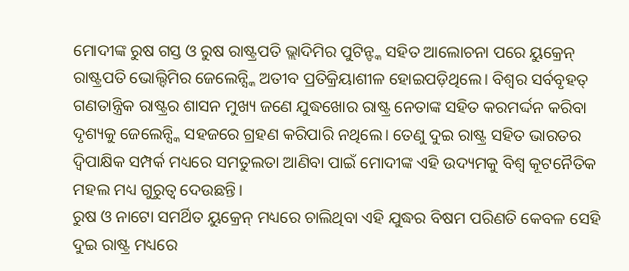ମୋଦୀଙ୍କ ରୁଷ ଗସ୍ତ ଓ ରୁଷ ରାଷ୍ଟ୍ରପତି ଭ୍ଲାଦିମିର ପୁଟିନ୍ଙ୍କ ସହିତ ଆଲୋଚନା ପରେ ୟୁକ୍ରେନ୍ ରାଷ୍ଟ୍ରପତି ଭୋଲ୍ଦିମିର ଜେଲେନ୍ସ୍କି ଅତୀବ ପ୍ରତିକ୍ରିୟାଶୀଳ ହୋଇପଡ଼ିଥିଲେ। ବିଶ୍ୱର ସର୍ବବୃହତ୍ ଗଣତାନ୍ତ୍ରିକ ରାଷ୍ଟ୍ରର ଶାସନ ମୁଖ୍ୟ ଜଣେ ଯୁଦ୍ଧଖୋର ରାଷ୍ଟ୍ର ନେତାଙ୍କ ସହିତ କରମର୍ଦ୍ଦନ କରିବା ଦୃଶ୍ୟକୁ ଜେଲେନ୍ସ୍କି ସହଜରେ ଗ୍ରହଣ କରିପାରି ନଥିଲେ। ତେଣୁ ଦୁଇ ରାଷ୍ଟ୍ର ସହିତ ଭାରତର ଦ୍ୱିପାକ୍ଷିକ ସମ୍ପର୍କ ମଧ୍ୟରେ ସମତୁଲତା ଆଣିବା ପାଇଁ ମୋଦୀଙ୍କ ଏହି ଉଦ୍ୟମକୁ ବିଶ୍ୱ କୂଟନୈତିକ ମହଲ ମଧ୍ୟ ଗୁରୁତ୍ୱ ଦେଉଛନ୍ତି।
ରୁଷ ଓ ନାଟୋ ସମର୍ଥିତ ୟୁକ୍ରେନ୍ ମଧ୍ୟରେ ଚାଲିଥିବା ଏହି ଯୁଦ୍ଧର ବିଷମ ପରିଣତି କେବଳ ସେହି ଦୁଇ ରାଷ୍ଟ୍ର ମଧ୍ୟରେ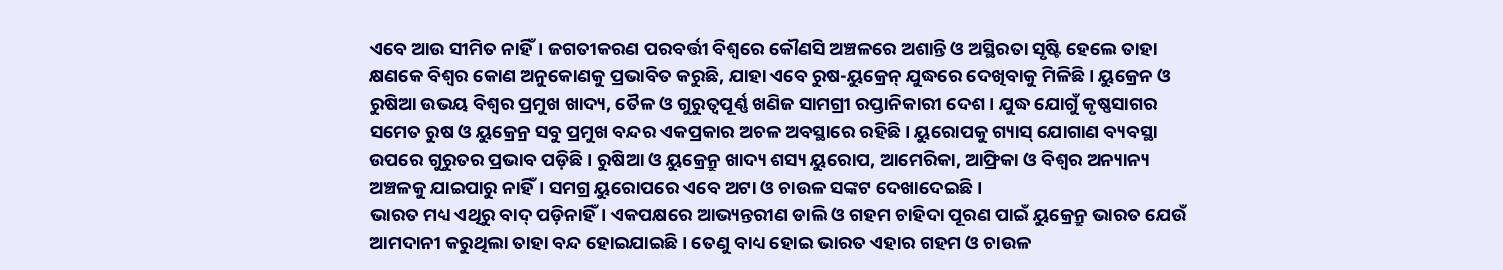ଏବେ ଆଉ ସୀମିତ ନାହିଁ। ଜଗତୀକରଣ ପରବର୍ତ୍ତୀ ବିଶ୍ୱରେ କୌଣସି ଅଞ୍ଚଳରେ ଅଶାନ୍ତି ଓ ଅସ୍ଥିରତା ସୃଷ୍ଟି ହେଲେ ତାହା କ୍ଷଣକେ ବିଶ୍ୱର କୋଣ ଅନୁକୋଣକୁ ପ୍ରଭାବିତ କରୁଛି, ଯାହା ଏବେ ରୁଷ-ୟୁକ୍ରେନ୍ ଯୁଦ୍ଧରେ ଦେଖିବାକୁ ମିଳିଛି। ୟୁକ୍ରେନ ଓ ରୁଷିଆ ଉଭୟ ବିଶ୍ୱର ପ୍ରମୁଖ ଖାଦ୍ୟ, ତୈଳ ଓ ଗୁରୁତ୍ୱପୂର୍ଣ୍ଣ ଖଣିଜ ସାମଗ୍ରୀ ରପ୍ତାନିକାରୀ ଦେଶ। ଯୁଦ୍ଧ ଯୋଗୁଁ କୃଷ୍ଣସାଗର ସମେତ ରୁଷ ଓ ୟୁକ୍ରେନ୍ର ସବୁ ପ୍ରମୁଖ ବନ୍ଦର ଏକପ୍ରକାର ଅଚଳ ଅବସ୍ଥାରେ ରହିଛି। ୟୁରୋପକୁ ଗ୍ୟାସ୍ ଯୋଗାଣ ବ୍ୟବସ୍ଥା ଉପରେ ଗୁରୁତର ପ୍ରଭାବ ପଡ଼ିଛି। ରୁଷିଆ ଓ ୟୁକ୍ରେନ୍ରୁ ଖାଦ୍ୟ ଶସ୍ୟ ୟୁରୋପ, ଆମେରିକା, ଆଫ୍ରିକା ଓ ବିଶ୍ୱର ଅନ୍ୟାନ୍ୟ ଅଞ୍ଚଳକୁ ଯାଇପାରୁ ନାହିଁ। ସମଗ୍ର ୟୁରୋପରେ ଏବେ ଅଟା ଓ ଚାଉଳ ସଙ୍କଟ ଦେଖାଦେଇଛି।
ଭାରତ ମଧ୍ୟ ଏଥିରୁ ବାଦ୍ ପଡ଼ିନାହିଁ। ଏକପକ୍ଷରେ ଆଭ୍ୟନ୍ତରୀଣ ଡାଲି ଓ ଗହମ ଚାହିଦା ପୂରଣ ପାଇଁ ୟୁକ୍ରେନ୍ରୁ ଭାରତ ଯେଉଁ ଆମଦାନୀ କରୁଥିଲା ତାହା ବନ୍ଦ ହୋଇଯାଇଛି। ତେଣୁ ବାଧ୍ୟ ହୋଇ ଭାରତ ଏହାର ଗହମ ଓ ଚାଉଳ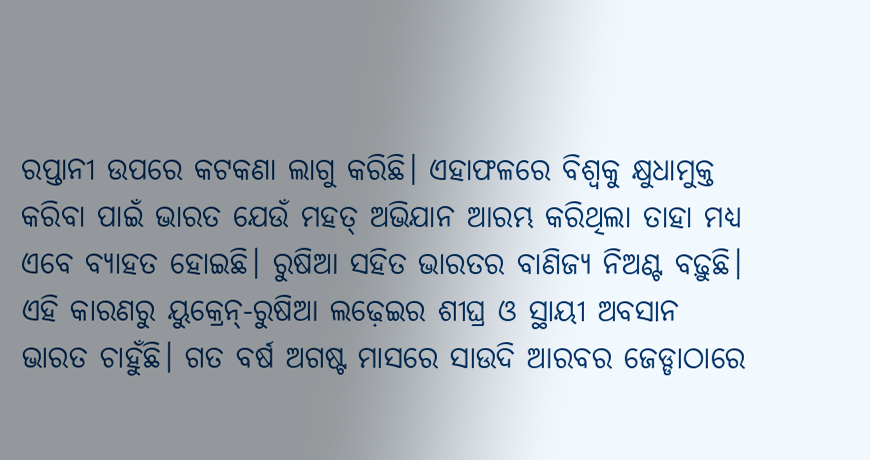ରପ୍ତାନୀ ଉପରେ କଟକଣା ଲାଗୁ କରିଛି। ଏହାଫଳରେ ବିଶ୍ୱକୁ କ୍ଷୁଧାମୁକ୍ତ କରିବା ପାଇଁ ଭାରତ ଯେଉଁ ମହତ୍ ଅଭିଯାନ ଆରମ୍ଭ କରିଥିଲା ତାହା ମଧ୍ୟ ଏବେ ବ୍ୟାହତ ହୋଇଛି। ରୁଷିଆ ସହିତ ଭାରତର ବାଣିଜ୍ୟ ନିଅଣ୍ଟ ବଢ଼ୁଛି। ଏହି କାରଣରୁ ୟୁକ୍ରେନ୍-ରୁଷିଆ ଲଢ଼େଇର ଶୀଘ୍ର ଓ ସ୍ଥାୟୀ ଅବସାନ ଭାରତ ଚାହୁଁଛି। ଗତ ବର୍ଷ ଅଗଷ୍ଟ ମାସରେ ସାଉଦି ଆରବର ଜେଡ୍ଡାଠାରେ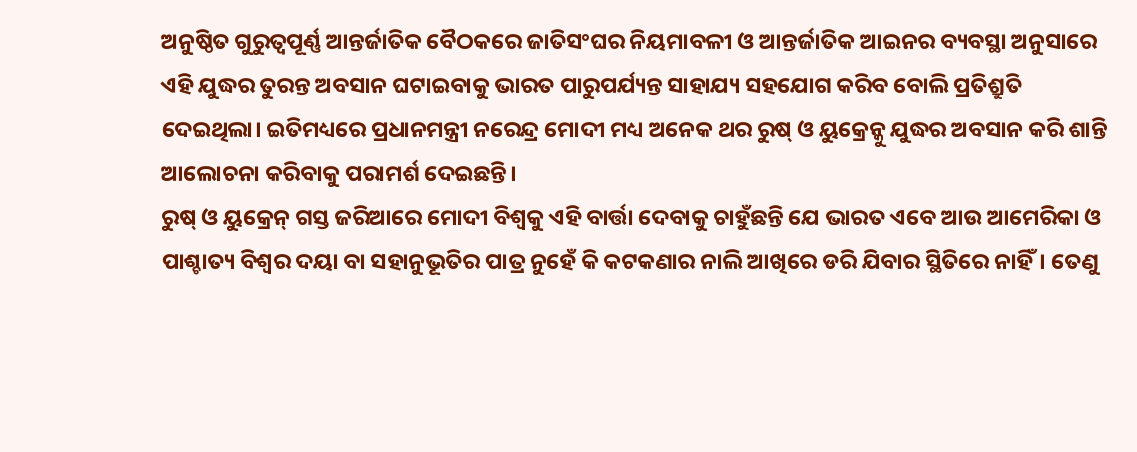ଅନୁଷ୍ଠିତ ଗୁରୁତ୍ୱପୂର୍ଣ୍ଣ ଆନ୍ତର୍ଜାତିକ ବୈଠକରେ ଜାତିସଂଘର ନିୟମାବଳୀ ଓ ଆନ୍ତର୍ଜାତିକ ଆଇନର ବ୍ୟବସ୍ଥା ଅନୁସାରେ ଏହି ଯୁଦ୍ଧର ତୁରନ୍ତ ଅବସାନ ଘଟାଇବାକୁ ଭାରତ ପାରୁପର୍ଯ୍ୟନ୍ତ ସାହାଯ୍ୟ ସହଯୋଗ କରିବ ବୋଲି ପ୍ରତିଶ୍ରୁତି ଦେଇଥିଲା। ଇତିମଧ୍ୟରେ ପ୍ରଧାନମନ୍ତ୍ରୀ ନରେନ୍ଦ୍ର ମୋଦୀ ମଧ୍ୟ ଅନେକ ଥର ରୁଷ୍ ଓ ୟୁକ୍ରେନ୍କୁ ଯୁଦ୍ଧର ଅବସାନ କରି ଶାନ୍ତି ଆଲୋଚନା କରିବାକୁ ପରାମର୍ଶ ଦେଇଛନ୍ତି।
ରୁଷ୍ ଓ ୟୁକ୍ରେନ୍ ଗସ୍ତ ଜରିଆରେ ମୋଦୀ ବିଶ୍ୱକୁ ଏହି ବାର୍ତ୍ତା ଦେବାକୁ ଚାହୁଁଛନ୍ତି ଯେ ଭାରତ ଏବେ ଆଉ ଆମେରିକା ଓ ପାଶ୍ଚାତ୍ୟ ବିଶ୍ୱର ଦୟା ବା ସହାନୁଭୂତିର ପାତ୍ର ନୁହେଁ କି କଟକଣାର ନାଲି ଆଖିରେ ଡରି ଯିବାର ସ୍ଥିତିରେ ନାହିଁ। ତେଣୁ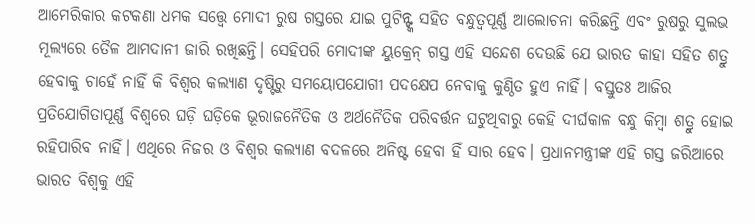ଆମେରିକାର କଟକଣା ଧମକ ସତ୍ତ୍ବେ ମୋଦୀ ରୁଷ ଗସ୍ତରେ ଯାଇ ପୁଟିନ୍ଙ୍କ ସହିତ ବନ୍ଧୁତ୍ୱପୂର୍ଣ୍ଣ ଆଲୋଚନା କରିଛନ୍ତି ଏବଂ ରୁଷରୁ ସୁଲଭ ମୂଲ୍ୟରେ ତୈଳ ଆମଦାନୀ ଜାରି ରଖିଛନ୍ତି। ସେହିପରି ମୋଦୀଙ୍କ ୟୁକ୍ରେନ୍ ଗସ୍ତ ଏହି ସନ୍ଦେଶ ଦେଉଛି ଯେ ଭାରତ କାହା ସହିତ ଶତ୍ରୁ ହେବାକୁ ଚାହେଁ ନାହିଁ କି ବିଶ୍ୱର କଲ୍ୟାଣ ଦୃଷ୍ଟିରୁ ସମୟୋପଯୋଗୀ ପଦକ୍ଷେପ ନେବାକୁ କୁଣ୍ଠିତ ହୁଏ ନାହିଁ। ବସ୍ତୁତଃ ଆଜିର ପ୍ରତିଯୋଗିତାପୂର୍ଣ୍ଣ ବିଶ୍ୱରେ ଘଡ଼ି ଘଡ଼ିକେ ଭୂରାଜନୈତିକ ଓ ଅର୍ଥନୈତିକ ପରିବର୍ତ୍ତନ ଘଟୁଥିବାରୁ କେହି ଦୀର୍ଘକାଳ ବନ୍ଧୁ କିମ୍ବା ଶତ୍ରୁ ହୋଇ ରହିପାରିବ ନାହିଁ। ଏଥିରେ ନିଜର ଓ ବିଶ୍ୱର କଲ୍ୟାଣ ବଦଳରେ ଅନିଷ୍ଟ ହେବା ହିଁ ସାର ହେବ। ପ୍ରଧାନମନ୍ତ୍ରୀଙ୍କ ଏହି ଗସ୍ତ ଜରିଆରେ ଭାରତ ବିଶ୍ୱକୁ ଏହି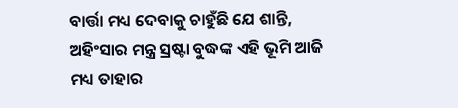ବାର୍ତ୍ତା ମଧ୍ୟ ଦେବାକୁ ଚାହୁଁଛି ଯେ ଶାନ୍ତି, ଅହିଂସାର ମନ୍ତ୍ର ସ୍ରଷ୍ଟା ବୁଦ୍ଧଙ୍କ ଏହି ଭୂମି ଆଜି ମଧ୍ୟ ତାହାର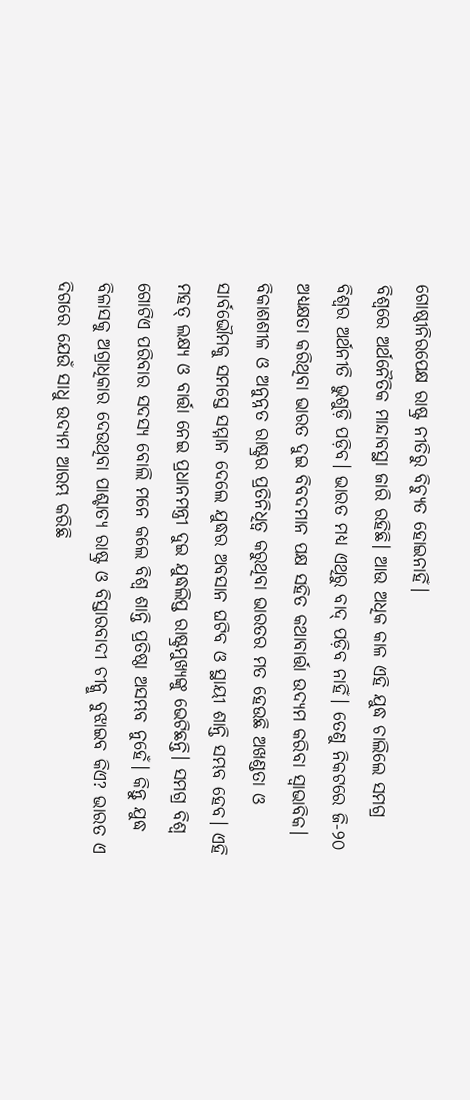ଗୋଷ୍ଠୀନିରପେକ୍ଷ ରାଷ୍ଟ୍ର ନୀତିରୁ ବିଚ୍ୟୁତ ହୋଇନାହିଁ।
ବିଶ୍ୱରେ ଅର୍ଥନୈତିକ ମାନ୍ଦାବସ୍ଥା ଜାରି ରହିଛି। ଆଉ ଅଧିକ କାଳ ଏହି ଯୁଦ୍ଧ ଚାଲିଲେ ସମଗ୍ର ବିଶ୍ୱର ଅର୍ଥନୀତି ଭୁଶୁଡ଼ି ପଡ଼ିବ। ଭାରତ ମଧ୍ୟ ଏଥିରୁ ବାଦ୍ ପଡ଼ିବ ନାହିଁ। ତେଣୁ ନିକଟରେ ଜି-୨୦ ଅଧ୍ୟକ୍ଷତା କରିଥିବା ଭାରତ ଦୁଇ ବିବଦମାନ ପକ୍ଷ ସହିତ କଥାବାର୍ତ୍ତା ଉଦ୍ୟମ କରିବା ସ୍ୱାଭାବିକ। ବିକାଶଶୀଳ ଓ ଅନୁନ୍ନତ ରାଷ୍ଟ୍ରର ପ୍ରତିନିଧିତ୍ୱ କରୁଥିବା ଭାରତର ମତ ହେଉଛି ଅଖଣ୍ଡତା ଓ ସାର୍ବଭୌମକୁ ସମସ୍ତେ ସମ୍ମାନ ଦେଲେ ଯୁଦ୍ଧର ଅବସାନ ଘଟିବ ଓ ସ୍ଥାୟୀ ଶାନ୍ତି ସମ୍ଭବ ହେବ। ଏହି ମହତ୍ ଲକ୍ଷ୍ୟ ଓ ବାର୍ତ୍ତା ନେଇ ପ୍ରଧାନମନ୍ତ୍ରୀ ଦୁଇ ଯୁଦ୍ଧଲିପ୍ତ ରାଷ୍ଟ୍ରମୁଖ୍ୟଙ୍କୁ ଭେଟିଛନ୍ତି। ସମଗ୍ର ବିଶ୍ୱ ଗୋଟିଏ ପରିବାର ସଦସ୍ୟ ବୋଲି ମନେ କଲେ ବିଶ୍ୱ ଶାନ୍ତି ପ୍ରତିଷ୍ଠା ଅସମ୍ଭବ ନୁହେଁ। କିନ୍ତୁ ଯୁଦ୍ଧ ବିଳାସକୁ ଅଗ୍ରାଧିକାର ଦେଉଥିବା ପାଶ୍ଚାତ୍ୟ ରାଷ୍ଟ୍ର ଓ ବିସ୍ତାରବାଦୀ ଚୀନ୍କୁ ବୁଝାଇବ କିଏ? ଭାରତ ଏ ଦିଗରେ ଯେଉଁ ସାଧୁ ଉଦ୍ୟମ ଆରମ୍ଭ କରିଛି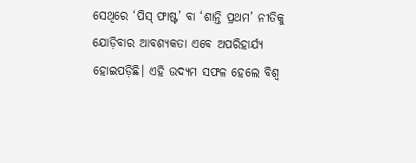ସେଥିରେ ‘ପିସ୍ ଫାଷ୍ଟ’ ବା ‘ଶାନ୍ତି ପ୍ରଥମ’ ନୀତିକୁ ଯୋଡ଼ିବାର ଆବଶ୍ୟକତା ଏବେ ଅପରିହାର୍ଯ୍ୟ ହୋଇପଡ଼ିଛି। ଏହି ଉଦ୍ୟମ ସଫଳ ହେଲେ ବିଶ୍ୱ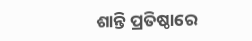ଶାନ୍ତି ପ୍ରତିଷ୍ଠାରେ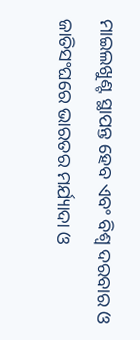ମାଇଲଖୁଣ୍ଟ ସ୍ଥାପନ୍ତ ହେବ ଏବଂ ବିଶ୍ୱ ଦରବାର ଓ ଜାତିସଂଘରେ ଭାରତର ମର୍ଯ୍ୟାଦା ଓ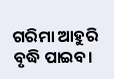ଗରିମା ଆହୁରି ବୃଦ୍ଧି ପାଇବ।